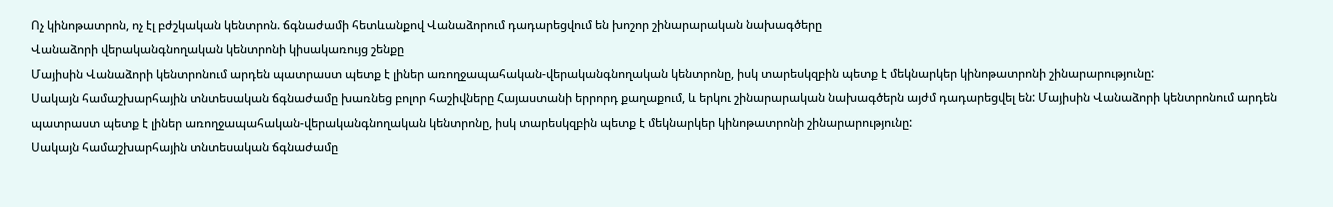Ոչ կինոթատրոն, ոչ էլ բժշկական կենտրոն. ճգնաժամի հետևանքով Վանաձորում դադարեցվում են խոշոր շինարարական նախագծերը
Վանաձորի վերականգնողական կենտրոնի կիսակառույց շենքը
Մայիսին Վանաձորի կենտրոնում արդեն պատրաստ պետք է լիներ առողջապահական-վերականգնողական կենտրոնը, իսկ տարեսկզբին պետք է մեկնարկեր կինոթատրոնի շինարարությունը:
Սակայն համաշխարհային տնտեսական ճգնաժամը խառնեց բոլոր հաշիվները Հայաստանի երրորդ քաղաքում, և երկու շինարարական նախագծերն այժմ դադարեցվել են: Մայիսին Վանաձորի կենտրոնում արդեն պատրաստ պետք է լիներ առողջապահական-վերականգնողական կենտրոնը, իսկ տարեսկզբին պետք է մեկնարկեր կինոթատրոնի շինարարությունը:
Սակայն համաշխարհային տնտեսական ճգնաժամը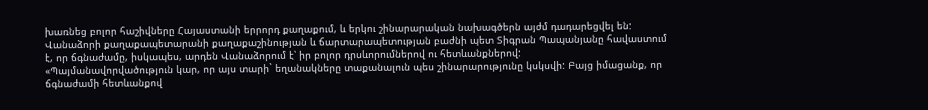խառնեց բոլոր հաշիվները Հայաստանի երրորդ քաղաքում, և երկու շինարարական նախագծերն այժմ դադարեցվել են:
Վանաձորի քաղաքապետարանի քաղաքաշինության և ճարտարապետության բաժնի պետ Տիգրան Պապանյանը հավաստում է, որ ճգնաժամը, իսկապես, արդեն Վանաձորում է՝ իր բոլոր դրսևորումներով ու հետևանքներով:
«Պայմանավորվածություն կար, որ այս տարի` եղանակները տաքանալուն պես շինարարությունը կսկսվի: Բայց իմացանք, որ ճգնաժամի հետևանքով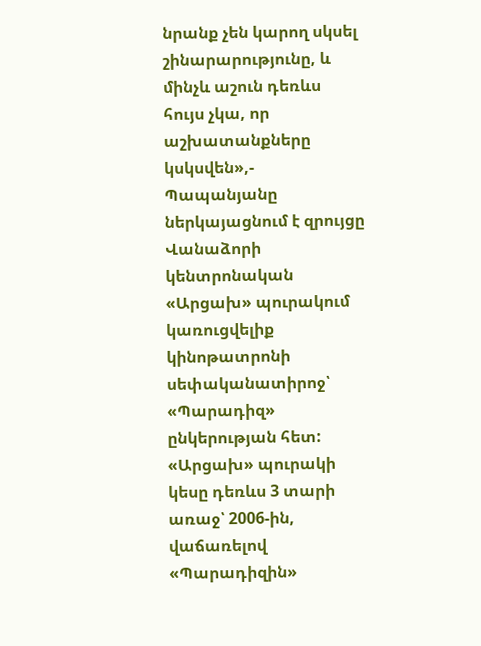նրանք չեն կարող սկսել շինարարությունը, և մինչև աշուն դեռևս հույս չկա, որ աշխատանքները կսկսվեն»,- Պապանյանը ներկայացնում է զրույցը Վանաձորի կենտրոնական «Արցախ» պուրակում կառուցվելիք կինոթատրոնի սեփականատիրոջ՝ «Պարադիզ» ընկերության հետ:
«Արցախ» պուրակի կեսը դեռևս 3 տարի առաջ՝ 2006-ին, վաճառելով «Պարադիզին»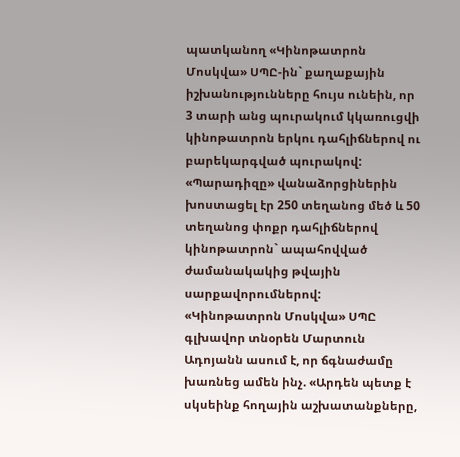պատկանող «Կինոթատրոն Մոսկվա» ՍՊԸ-ին` քաղաքային իշխանությունները հույս ունեին, որ 3 տարի անց պուրակում կկառուցվի կինոթատրոն երկու դահլիճներով ու բարեկարգված պուրակով:
«Պարադիզը» վանաձորցիներին խոստացել էր 250 տեղանոց մեծ և 50 տեղանոց փոքր դահլիճներով կինոթատրոն` ապահովված ժամանակակից թվային սարքավորումներով:
«Կինոթատրոն Մոսկվա» ՍՊԸ գլխավոր տնօրեն Մարտուն Ադոյանն ասում է, որ ճգնաժամը խառնեց ամեն ինչ. «Արդեն պետք է սկսեինք հողային աշխատանքները,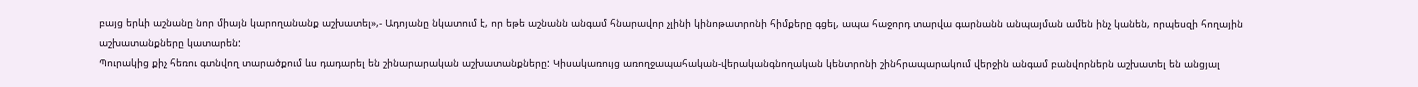բայց երևի աշնանը նոր միայն կարողանանք աշխատել»,- Ադոյանը նկատում է, որ եթե աշնանն անգամ հնարավոր չլինի կինոթատրոնի հիմքերը գցել, ապա հաջորդ տարվա գարնանն անպայման ամեն ինչ կանեն, որպեսզի հողային աշխատանքները կատարեն:
Պուրակից քիչ հեռու գտնվող տարածքում ևս դադարել են շինարարական աշխատանքները: Կիսակառույց առողջապահական-վերականգնողական կենտրոնի շինհրապարակում վերջին անգամ բանվորներն աշխատել են անցյալ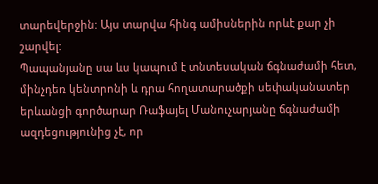տարեվերջին: Այս տարվա հինգ ամիսներին որևէ քար չի շարվել:
Պապանյանը սա ևս կապում է տնտեսական ճգնաժամի հետ, մինչդեռ կենտրոնի և դրա հողատարածքի սեփականատեր երևանցի գործարար Ռաֆայել Մանուչարյանը ճգնաժամի ազդեցությունից չէ, որ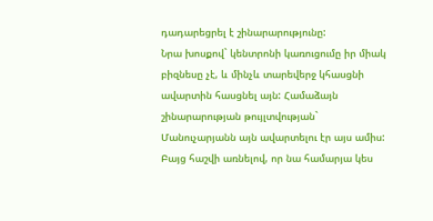դադարեցրել է շինարարությունը:
Նրա խոսքով` կենտրոնի կառուցումը իր միակ բիզնեսը չէ, և մինչև տարեվերջ կհասցնի ավարտին հասցնել այն: Համաձայն շինարարության թույլտվության` Մանուչարյանն այն ավարտելու էր այս ամիս: Բայց հաշվի առնելով, որ նա համարյա կես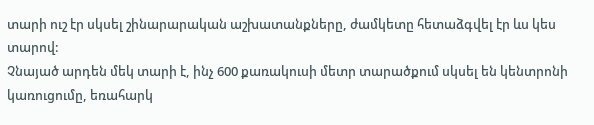տարի ուշ էր սկսել շինարարական աշխատանքները, ժամկետը հետաձգվել էր ևս կես տարով:
Չնայած արդեն մեկ տարի է, ինչ 600 քառակուսի մետր տարածքում սկսել են կենտրոնի կառուցումը, եռահարկ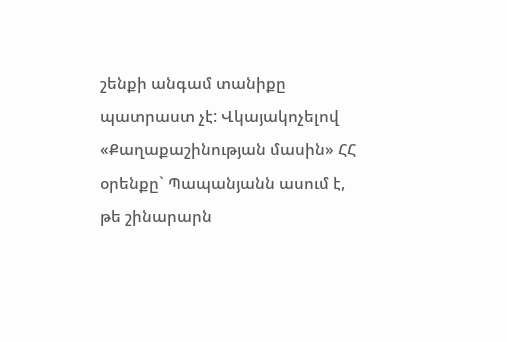շենքի անգամ տանիքը պատրաստ չէ: Վկայակոչելով «Քաղաքաշինության մասին» ՀՀ օրենքը` Պապանյանն ասում է, թե շինարարն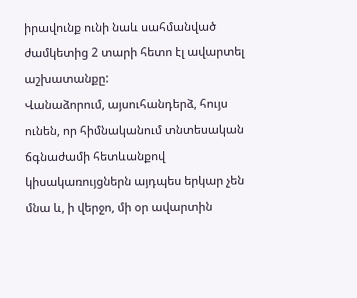իրավունք ունի նաև սահմանված ժամկետից 2 տարի հետո էլ ավարտել աշխատանքը:
Վանաձորում, այսուհանդերձ, հույս ունեն, որ հիմնականում տնտեսական ճգնաժամի հետևանքով կիսակառույցներն այդպես երկար չեն մնա և, ի վերջո, մի օր ավարտին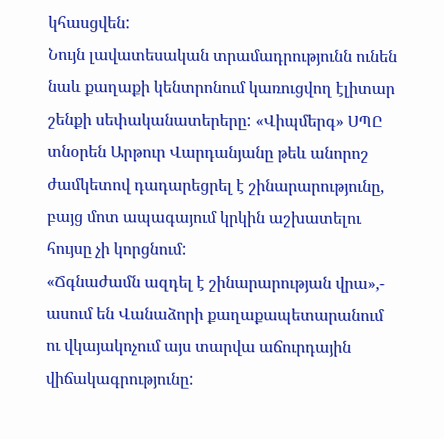կհասցվեն:
Նույն լավատեսական տրամադրությունն ունեն նաև քաղաքի կենտրոնում կառուցվող էլիտար շենքի սեփականատերերը: «Վիպմերգ» ՍՊԸ տնօրեն Արթուր Վարդանյանը թեև անորոշ ժամկետով դադարեցրել է շինարարությունը, բայց մոտ ապագայում կրկին աշխատելու հույսը չի կորցնում:
«Ճգնաժամն ազդել է շինարարության վրա»,- ասում են Վանաձորի քաղաքապետարանում ու վկայակոչում այս տարվա աճուրդային վիճակագրությունը: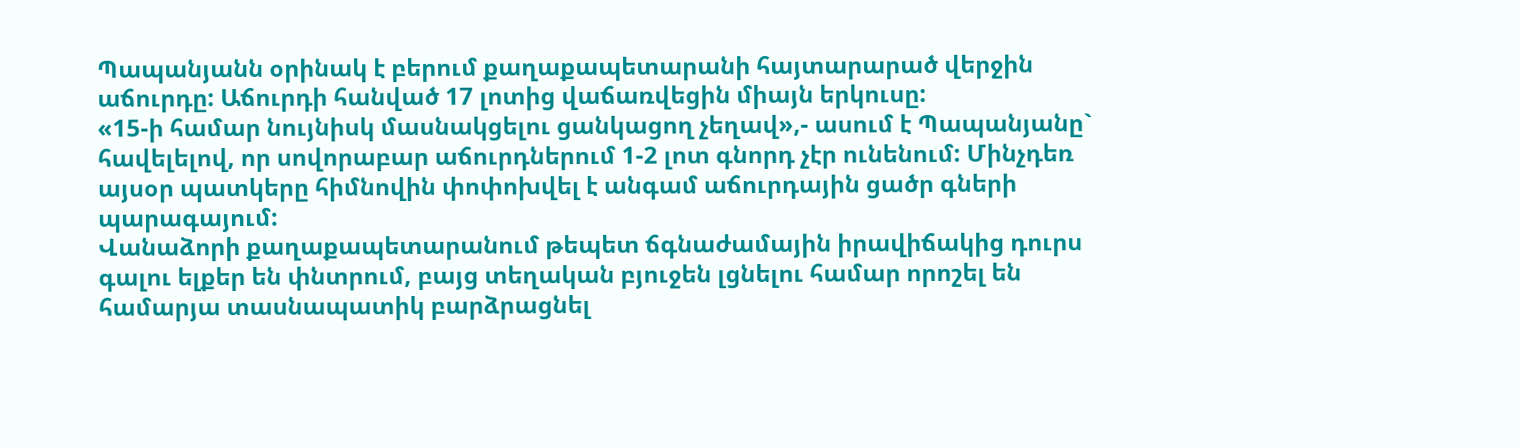Պապանյանն օրինակ է բերում քաղաքապետարանի հայտարարած վերջին աճուրդը: Աճուրդի հանված 17 լոտից վաճառվեցին միայն երկուսը:
«15-ի համար նույնիսկ մասնակցելու ցանկացող չեղավ»,- ասում է Պապանյանը` հավելելով, որ սովորաբար աճուրդներում 1-2 լոտ գնորդ չէր ունենում: Մինչդեռ այսօր պատկերը հիմնովին փոփոխվել է անգամ աճուրդային ցածր գների պարագայում:
Վանաձորի քաղաքապետարանում թեպետ ճգնաժամային իրավիճակից դուրս գալու ելքեր են փնտրում, բայց տեղական բյուջեն լցնելու համար որոշել են համարյա տասնապատիկ բարձրացնել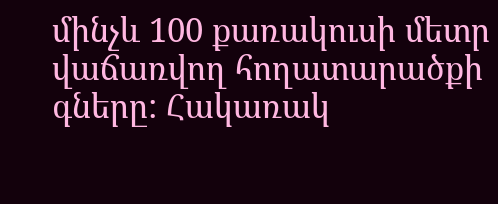մինչև 100 քառակուսի մետր վաճառվող հողատարածքի գները: Հակառակ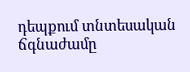դեպքում տնտեսական ճգնաժամը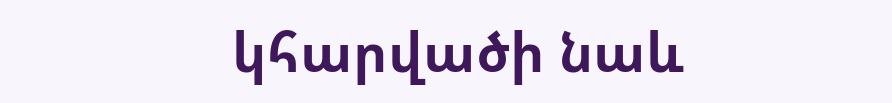կհարվածի նաև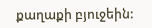քաղաքի բյուջեին: